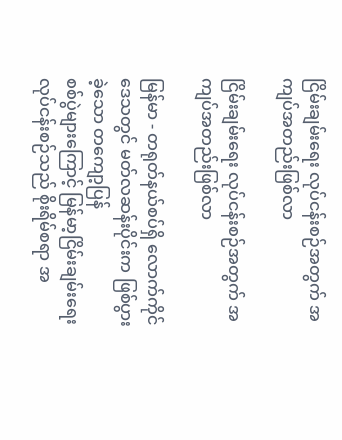ငြိမ်းချမ်းရေး လုပ်ငန်းစဉ်အတွက် အကျပ်အတည်းဖြစ်လာ

ငြိမ်းချမ်းရေး လုပ်ငန်းစဉ်အတွက် အကျပ်အတည်းဖြစ်လာ

မြန်မာ - တရုတ်နယ်စပ်ရှိ လောက်ကိုင်ဒေသတွင် မတ်လဆန်းပိုင်းက ဖြစ်ပွားခဲ့သော တကျော့ပြန်
စစ်ပွဲများကြောင့် မြန်မာ့ငြိမ်းချမ်းရေး လုပ်ငန်းစဉ်သည် စိုးရိမ်စရာ အ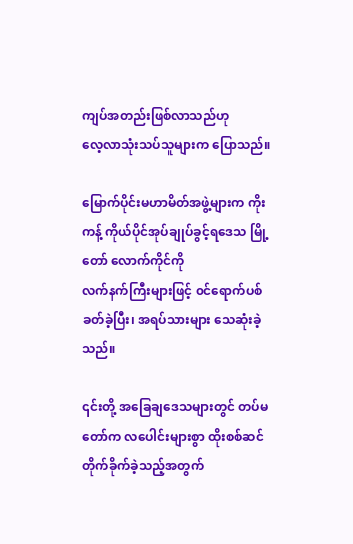ကျပ်အတည်းဖြစ်လာသည်ဟု
လေ့လာသုံးသပ်သူများက ပြောသည်။

မြောက်ပိုင်းမဟာမိတ်အဖွဲ့များက ကိုးကန့် ကိုယ်ပိုင်အုပ်ချုပ်ခွင့်ရဒေသ မြို့တော် လောက်ကိုင်ကို
လက်နက်ကြီးများဖြင့် ၀င်ရောက်ပစ်ခတ်ခဲ့ပြီး၊ အရပ်သားများ သေဆုံးခဲ့သည်။

၎င်းတို့ အခြေချဒေသများတွင် တပ်မတော်က လပေါင်းများစွာ ထိုးစစ်ဆင် တိုက်ခိုက်ခဲ့သည့်အတွက်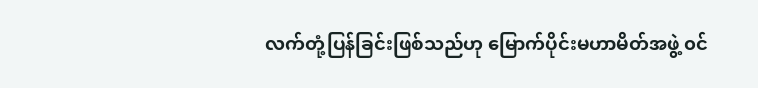လက်တုံ့ပြန်ခြင်းဖြစ်သည်ဟု မြောက်ပိုင်းမဟာမိတ်အဖွဲ့ ၀င်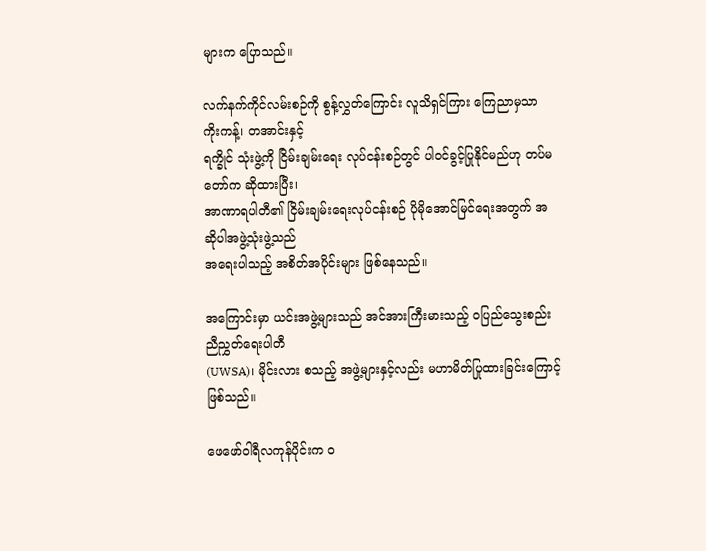များက ပြောသည်။

လက်နက်ကိုင်လမ်းစဉ်ကို စွန့်လွှတ်ကြောင်း လူသိရှင်ကြား ကြေညာမှသာ ကိုးကန့်၊ တအာင်းနှင့်
ရက္ခိုင် သုံးဖွဲ့ကို ငြိမ်းချမ်းရေး လုပ်ငန်းစဉ်တွင် ပါ၀င်ခွင့်ပြုနိုင်မည်ဟု တပ်မတော်က ဆိုထားပြီး၊
အာဏာရပါတီ၏ ငြိမ်းချမ်းရေးလုပ်ငန်းစဉ် ပိုမိုအောင်မြင်ရေးအတွက် အဆိုပါအဖွဲ့သုံးဖွဲ့သည်
အရေးပါသည့် အစိတ်အပိုင်းများ ဖြစ်နေသည်။

အကြောင်းမှာ ယင်းအဖွဲ့များသည် အင်အားကြီးမားသည့် ၀ပြည်သွေးစည်း ညီညွှတ်ရေးပါတီ
(UWSA)၊ မိုင်းလား စသည့် အဖွဲ့များနှင့်လည်း မဟာမိတ်ပြုထားခြင်းကြောင့်ဖြစ်သည်။

ဖေဖော်ဝါရီလကုန်ပိုင်းက ၀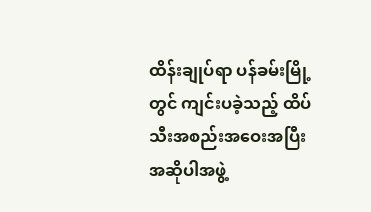ထိန်းချုပ်ရာ ပန်ခမ်းမြို့တွင် ကျင်းပခဲ့သည့် ထိပ်သီးအစည်းအဝေးအပြီး
အဆိုပါအဖွဲ့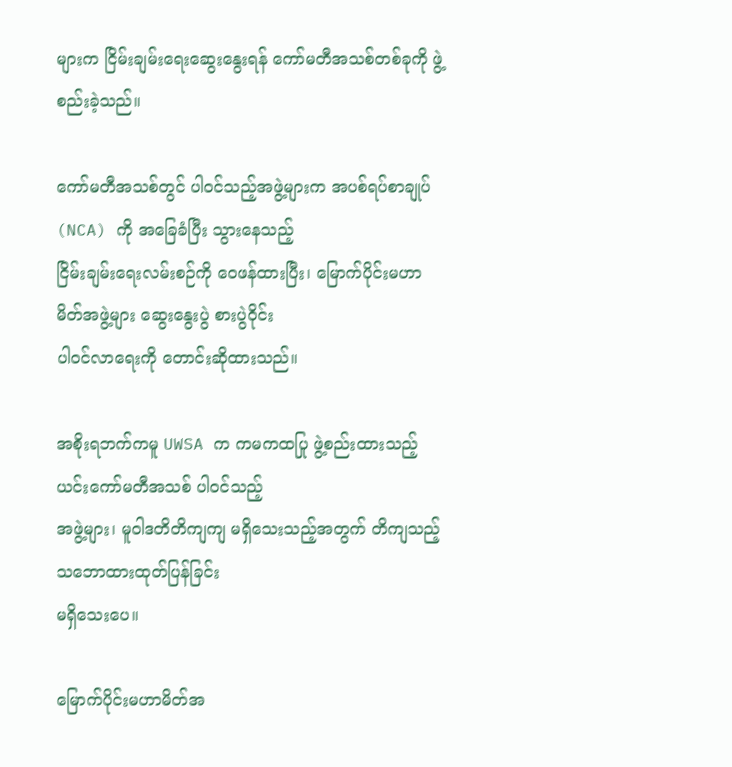များက ငြိမ်းချမ်းရေးဆွေးနွေးရန် ကော်မတီအသစ်တစ်ခုကို ဖွဲ့စည်းခဲ့သည်။

ကော်မတီအသစ်တွင် ပါ၀င်သည့်အဖွဲ့များက အပစ်ရပ်စာချုပ် (NCA) ကို အခြေခံပြီး သွားနေသည့်
ငြိမ်းချမ်းရေးလမ်းစဉ်ကို ဝေဖန်ထားပြီး၊ မြောက်ပိုင်းမဟာမိတ်အဖွဲ့များ ဆွေးနွေးပွဲ စားပွဲဝိုင်း
ပါ၀င်လာရေးကို တောင်းဆိုထားသည်။

အစိုးရဘက်ကမူ UWSA က ကမကထပြု ဖွဲ့စည်းထားသည့် ယင်းကော်မတီအသစ် ပါ၀င်သည့်
အဖွဲ့များ၊ မူဝါဒတိတိကျကျ မရှိသေးသည့်အတွက် တိကျသည့် သဘောထားထုတ်ပြန်ခြင်း
မရှိသေးပေ။

မြောက်ပိုင်းမဟာမိတ်အ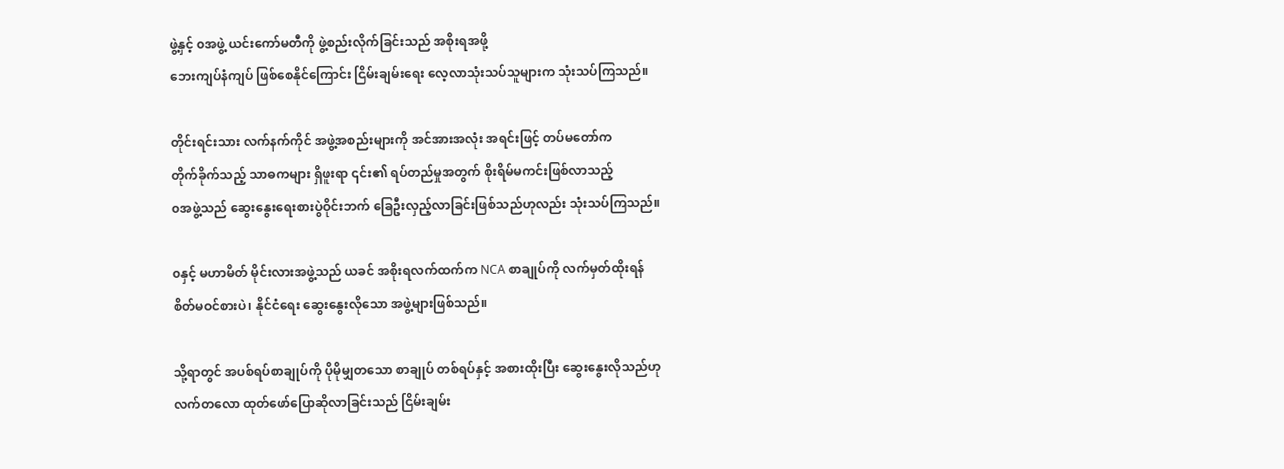ဖွဲ့နှင့် ၀အဖွဲ့ ယင်းကော်မတီကို ဖွဲ့စည်းလိုက်ခြင်းသည် အစိုးရအဖို့
ဘေးကျပ်နံကျပ် ဖြစ်စေနိုင်ကြောင်း ငြိမ်းချမ်းရေး လေ့လာသုံးသပ်သူများက သုံးသပ်ကြသည်။

တိုင်းရင်းသား လက်နက်ကိုင် အဖွဲ့အစည်းများကို အင်အားအလုံး အရင်းဖြင့် တပ်မတော်က
တိုက်ခိုက်သည့် သာဓကများ ရှိဖူးရာ ၎င်း၏ ရပ်တည်မှုအတွက် စိုးရိမ်မကင်းဖြစ်လာသည့်
၀အဖွဲ့သည် ဆွေးနွေးရေးစားပွဲဝိုင်းဘက် ခြေဦးလှည့်လာခြင်းဖြစ်သည်ဟုလည်း သုံးသပ်ကြသည်။

၀နှင့် မဟာမိတ် မိုင်းလားအဖွဲ့သည် ယခင် အစိုးရလက်ထက်က NCA စာချုပ်ကို လက်မှတ်ထိုးရန်
စိတ်မဝင်စားပဲ၊ နိုင်ငံရေး ဆွေးနွေးလိုသော အဖွဲ့များဖြစ်သည်။

သို့ရာတွင် အပစ်ရပ်စာချုပ်ကို ပိုမိုမျှတသော စာချုပ် တစ်ရပ်နှင့် အစားထိုးပြီး ဆွေးနွေးလိုသည်ဟု
လက်တလော ထုတ်ဖော်ပြောဆိုလာခြင်းသည် ငြိမ်းချမ်း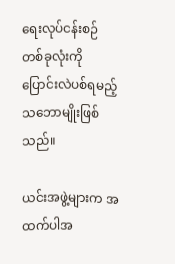ရေးလုပ်ငန်းစဉ် တစ်ခုလုံးကို
ပြောင်းလဲပစ်ရမည့် သဘောမျိုးဖြစ်သည်။

ယင်းအဖွဲ့များက အထက်ပါအ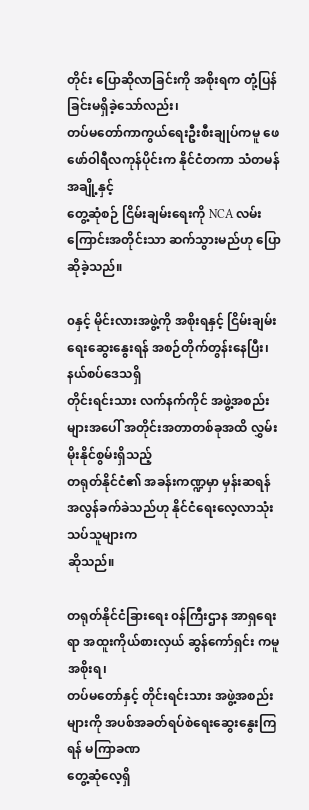တိုင်း ပြောဆိုလာခြင်းကို အစိုးရက တုံ့ပြန်ခြင်းမရှိခဲ့သော်လည်း၊
တပ်မတော်ကာကွယ်ရေးဦးစီးချုပ်ကမူ ဖေဖော်ဝါရီလကုန်ပိုင်းက နိုင်ငံတကာ သံတမန်အချို့နှင့်
တွေ့ဆုံစဉ် ငြိမ်းချမ်းရေးကို NCA လမ်းကြောင်းအတိုင်းသာ ဆက်သွားမည်ဟု ပြောဆိုခဲ့သည်။

၀နှင့် မိုင်းလားအဖွဲ့ကို အစိုးရနှင့် ငြိမ်းချမ်းရေးဆွေးနွေးရန် အစဉ်တိုက်တွန်းနေပြီး၊ နယ်စပ်ဒေသရှိ
တိုင်းရင်းသား လက်နက်ကိုင် အဖွဲ့အစည်းများအပေါ် အတိုင်းအတာတစ်ခုအထိ လွှမ်းမိုးနိုင်စွမ်းရှိသည့်
တရုတ်နိုင်ငံ၏ အခန်းကဏ္ဍမှာ မှန်းဆရန် အလွန်ခက်ခဲသည်ဟု နိုင်ငံရေးလေ့လာသုံးသပ်သူများက
ဆိုသည်။

တရုတ်နိုင်ငံခြားရေး ၀န်ကြီးဌာန အာရှရေးရာ အထူးကိုယ်စားလှယ် ဆွန်ကော်ရှင်း ကမူ အစိုးရ၊
တပ်မတော်နှင့် တိုင်းရင်းသား အဖွဲ့အစည်းများကို အပစ်အခတ်ရပ်စဲရေးဆွေးနွေးကြရန် မကြာခဏ
တွေ့ဆုံလေ့ရှိ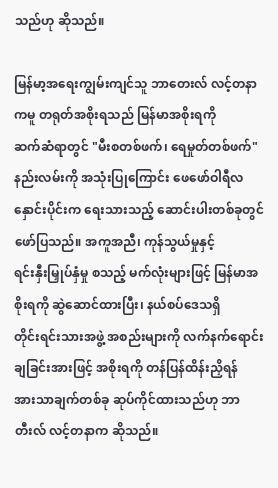သည်ဟု ဆိုသည်။

မြန်မာ့အရေးကျွမ်းကျင်သူ ဘာတေးလ် လင့်တနာကမူ တရုတ်အစိုးရသည် မြန်မာအစိုးရကို
ဆက်ဆံရာတွင် "မီးစတစ်ဖက်၊ ရေမှုတ်တစ်ဖက်" နည်းလမ်းကို အသုံးပြုကြောင်း ဖေဖော်ဝါရီလ
နှောင်းပိုင်းက ရေးသားသည့် ဆောင်းပါးတစ်ခုတွင် ဖော်ပြသည်။ အကူအညီ၊ ကုန်သွယ်မှုနှင့်
ရင်းနှီးမြှုပ်နှံမှု စသည့် မက်လုံးများဖြင့် မြန်မာအစိုးရကို ဆွဲဆောင်ထားပြီး၊ နယ်စပ်ဒေသရှိ
တိုင်းရင်းသားအဖွဲ့ အစည်းများကို လက်နက်ရောင်းချခြင်းအားဖြင့် အစိုးရကို တန်ပြန်ထိန်းညှိရန်
အားသာချက်တစ်ခု ဆုပ်ကိုင်ထားသည်ဟု ဘာတီးလ် လင့်တနာက ဆိုသည်။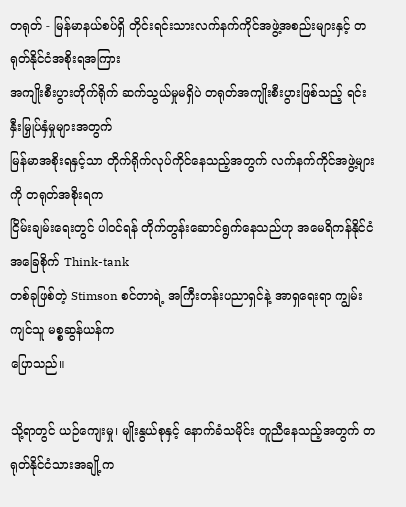တရုတ် - မြန်မာနယ်စပ်ရှိ တိုင်းရင်းသားလက်နက်ကိုင်အဖွဲ့အစည်းများနှင့် တရုတ်နိုင်ငံအစိုးရအကြား
အကျိုးစီးပွားတိုက်ရိုက် ဆက်သွယ်မှုမရှိပဲ တရုတ်အကျိုးစီးပွားဖြစ်သည့် ရင်းနှီးမြှုပ်နှံမှုများအတွက်
မြန်မာအစိုးရနှင့်သာ တိုက်ရိုက်လုပ်ကိုင်နေသည့်အတွက် လက်နက်ကိုင်အဖွဲ့များကို တရုတ်အစိုးရက
ငြိမ်းချမ်းရေးတွင် ပါ၀င်ရန် တိုက်တွန်းဆောင်ရွက်နေသည်ဟု အမေရိကန်နိုင်ငံအခြေစိုက် Think-tank
တစ်ခုဖြစ်တဲ့ Stimson စင်တာရဲ့ အကြီးတန်းပညာရှင်နဲ့ အာရှရေးရာ ကျွမ်းကျင်သူ မစ္စဆွန်ယန်က
ပြောသည်။

သို့ရာတွင် ယဉ်ကျေးမှု၊ မျိုးနွယ်စုနှင့် နောက်ခံသမိုင်း တူညီနေသည့်အတွက် တရုတ်နိုင်ငံသားအချို့က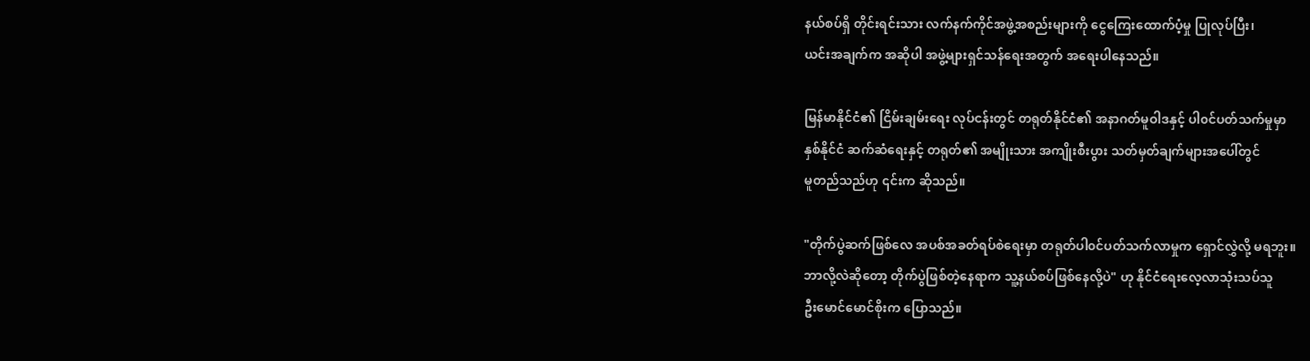နယ်စပ်ရှိ တိုင်းရင်းသား လက်နက်ကိုင်အဖွဲ့အစည်းများကို ငွေကြေးထောက်ပံ့မှု ပြုလုပ်ပြီး၊
ယင်းအချက်က အဆိုပါ အဖွဲ့များရှင်သန်ရေးအတွက် အရေးပါနေသည်။

မြန်မာနိုင်ငံ၏ ငြိမ်းချမ်းရေး လုပ်ငန်းတွင် တရုတ်နိုင်ငံ၏ အနာဂတ်မူဝါဒနှင့် ပါ၀င်ပတ်သက်မှုမှာ
နှစ်နိုင်ငံ ဆက်ဆံရေးနှင့် တရုတ်၏ အမျိုးသား အကျိုးစီးပွား သတ်မှတ်ချက်များအပေါ်တွင်
မူတည်သည်ဟု ၎င်းက ဆိုသည်။

"တိုက်ပွဲဆက်ဖြစ်လေ အပစ်အခတ်ရပ်စဲရေးမှာ တရုတ်ပါ၀င်ပတ်သက်လာမှုက ရှောင်လွှဲလို့ မရဘူး။
ဘာလို့လဲဆိုတော့ တိုက်ပွဲဖြစ်တဲ့နေရာက သူ့နယ်စပ်ဖြစ်နေလို့ပဲ" ဟု နိုင်ငံရေးလေ့လာသုံးသပ်သူ
ဦးမောင်မောင်စိုးက ပြောသည်။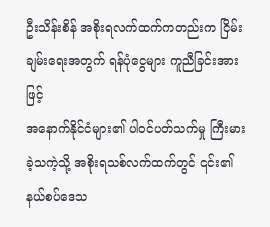ဦးသိန်းစိန် အစိုးရလက်ထက်ကတည်းက ငြိမ်းချမ်းရေးအတွက် ရန်ပုံငွေများ ကူညီခြင်းအားဖြင့်
အနောက်နိုင်ငံများ၏ ပါ၀င်ပတ်သက်မှု ကြီးမားခဲ့သကဲ့သို့ အစိုးရသစ်လက်ထက်တွင် ၎င်း၏
နယ်စပ်ဒေသ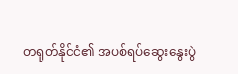တရုတ်နိုင်ငံ၏ အပစ်ရပ်ဆွေးနွေးပွဲ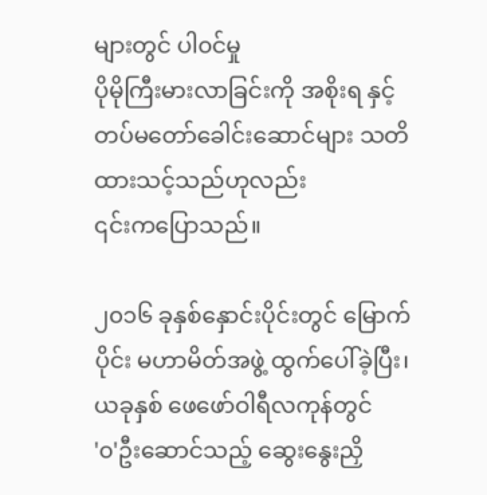များတွင် ပါ၀င်မှု
ပိုမိုကြီးမားလာခြင်းကို အစိုးရ နှင့် တပ်မတော်ခေါင်းဆောင်များ သတိထားသင့်သည်ဟုလည်း
၎င်းကပြောသည်။

၂၀၁၆ ခုနှစ်နှောင်းပိုင်းတွင် မြောက်ပိုင်း မဟာမိတ်အဖွဲ့ ထွက်ပေါ်ခဲ့ပြီး၊ ယခုနှစ် ဖေဖော်ဝါရီလကုန်တွင်
'၀'ဦးဆောင်သည့် ဆွေးနွေးညှိ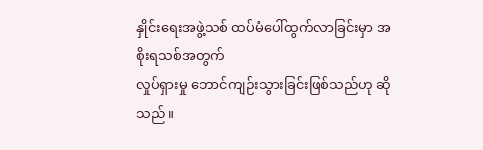နှိုင်းရေးအဖွဲ့သစ် ထပ်မံပေါ်ထွက်လာခြင်းမှာ အစိုးရသစ်အတွက်
လှုပ်ရှားမှု ဘောင်ကျဉ်းသွားခြင်းဖြစ်သည်ဟု ဆိုသည်။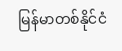မြန်မာတစ်နိုင်ငံ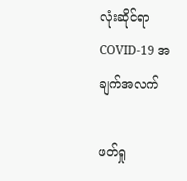လုံးဆိုင်ရာ COVID-19 အချက်အလက်

ဖတ်ရှု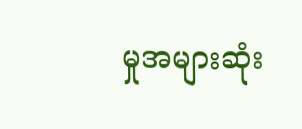မှုအများဆုံး